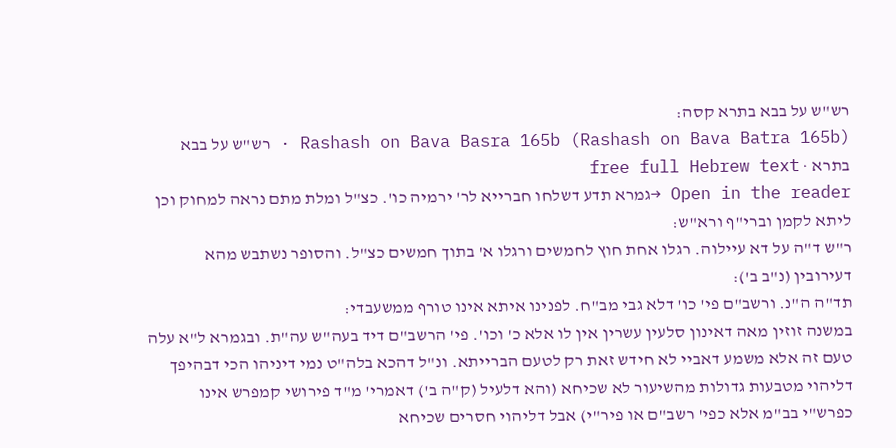רש"ש על בבא בתרא קסה:
Rashash on Bava Basra 165b (Rashash on Bava Batra 165b) · רש"ש על בבא בתרא · free full Hebrew text
Open in the reader →גמרא תדע דשלחו חברייא לר' ירמיה כו'. כצ"ל ומלת מתם נראה למחוק וכן ליתא לקמן וברי"ף ורא"ש:
ר"ש ד"ה על דא עיילוה. רגלו אחת חוץ לחמשים ורגלו א' בתוך חמשים כצ"ל. והסופר נשתבש מהא דעירובין (נ"ב ב'):
תד"ה ה"נ. ורשב"ם פי' כו' דלא גבי מב"ח. לפנינו איתא אינו טורף ממשעבדי:
במשנה זוזין מאה דאינון סלעין עשרין אין לו אלא כ' וכו'. פי' הרשב"ם דיד בעה"ש עה"ת. ובגמרא ל"א עלה טעם זה אלא משמע דאביי לא חידש זאת רק לטעם הברייתא. ונ"ל דהכא בלה"ט נמי דיניהו הכי דבהיפך דליהוי מטבעות גדולות מהשיעור לא שכיחא (והא דלעיל (ק"ה ב') דאמרי' מ"ד פירושי קמפרש אינו כפרש"י בב"מ אלא כפי' רשב"ם או פיר"י) אבל דליהוי חסרים שכיחא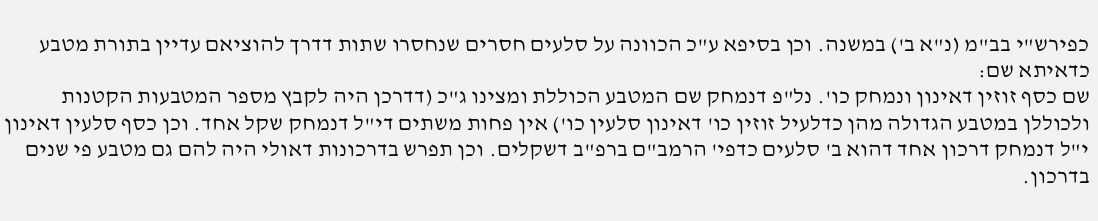כפירש"י בב"מ (נ"א ב') במשנה. וכן בסיפא ע"כ הכוונה על סלעים חסרים שנחסרו שתות דדרך להוציאם עדיין בתורת מטבע כדאיתא שם:
שם כסף זוזין דאינון ונמחק כו'. נל"פ דנמחק שם המטבע הכוללת ומצינו ג"כ (דדרכן היה לקבץ מספר המטבעות הקטנות ולכוללן במטבע הגדולה מהן כדלעיל זוזין כו' דאינון סלעין כו') אין פחות משתים די"ל דנמחק שקל אחד. וכן כסף סלעין דאינון י"ל דנמחק דרכון אחד דהוא ב' סלעים כדפי' הרמב"ם ברפ"ב דשקלים. וכן תפרש בדרכונות דאולי היה להם גם מטבע פי שנים בדרכון.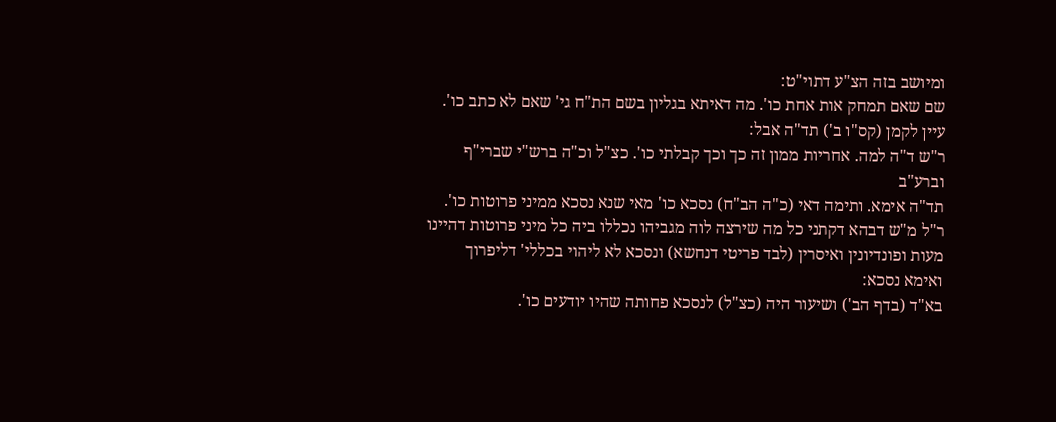ומיושב בזה הצ"ע דתוי"ט:
שם שאם תמחק אות אחת כו'. מה דאיתא בגליון בשם הת"ח גי' שאם לא כתב כו'. עיין לקמן (קס"ו ב') תד"ה אבל:
ר"ש ד"ה למה. אחריות ממון זה כך וכך קבלתי כו'. כצ"ל וכ"ה ברש"י שברי"ף וברע"ב
תד"ה אימא. ותימה דאי (כ"ה הב"ח) נסכא כו' מאי שנא נסכא ממיני פרוטות כו'. ר"ל מ"ש דבהא דקתני כל מה שירצה לוה מגביהו נכללו ביה כל מיני פרוטות דהיינו מעות ופונדיונין ואיסרין (לבד פריטי דנחשא) ונסכא לא ליהוי בכללי' דליפרוך ואימא נסכא:
בא"ד (בדף הב') ושיעור היה (כצ"ל) לנסכא פחותה שהיו יודעים כו'.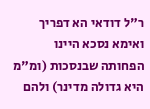ר"ל דודאי הא דפריך ואימא נסכא היינו הפחותה שבנסכות (ומ"מ היא גדולה מדינר) ולהם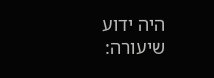היה ידוע שיעורה: